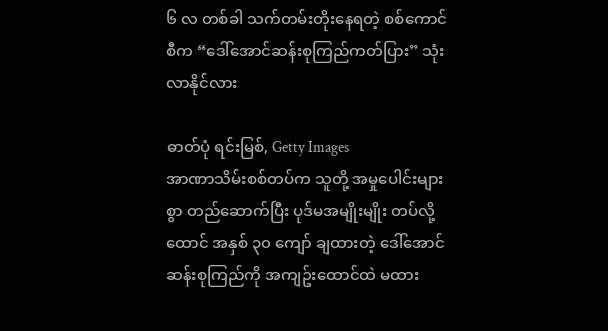၆ လ တစ်ခါ သက်တမ်းတိုးနေရတဲ့ စစ်ကောင်စီက “ဒေါ်အောင်ဆန်းစုကြည်ကတ်ပြား” သုံးလာနိုင်လား

ဓာတ်ပုံ ရင်းမြစ်, Getty Images
အာဏာသိမ်းစစ်တပ်က သူတို့ အမှုပေါင်းများစွာ တည်ဆောက်ပြီး ပုဒ်မအမျိုးမျိုး တပ်လို့ ထောင် အနှစ် ၃၀ ကျော် ချထားတဲ့ ဒေါ်အောင်ဆန်းစုကြည်ကို အကျဥ်းထောင်ထဲ မထား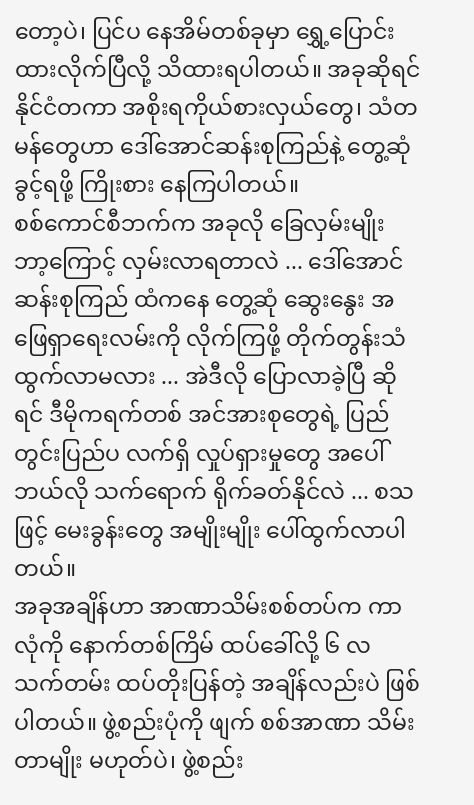တော့ပဲ၊ ပြင်ပ နေအိမ်တစ်ခုမှာ ရွှေ့ပြောင်းထားလိုက်ပြီလို့ သိထားရပါတယ်။ အခုဆိုရင် နိုင်ငံတကာ အစိုးရကိုယ်စားလှယ်တွေ၊ သံတမန်တွေဟာ ဒေါ်အောင်ဆန်းစုကြည်နဲ့ တွေ့ဆုံခွင့်ရဖို့ ကြိုးစား နေကြပါတယ်။
စစ်ကောင်စီဘက်က အခုလို ခြေလှမ်းမျိုး ဘာ့ကြောင့် လှမ်းလာရတာလဲ ... ဒေါ်အောင်ဆန်းစုကြည် ထံကနေ တွေ့ဆုံ ဆွေးနွေး အဖြေရှာရေးလမ်းကို လိုက်ကြဖို့ တိုက်တွန်းသံ ထွက်လာမလား ... အဲဒီလို ပြောလာခဲ့ပြီ ဆိုရင် ဒီမိုကရက်တစ် အင်အားစုတွေရဲ့ ပြည်တွင်းပြည်ပ လက်ရှိ လှုပ်ရှားမှုတွေ အပေါ် ဘယ်လို သက်ရောက် ရိုက်ခတ်နိုင်လဲ ... စသဖြင့် မေးခွန်းတွေ အမျိုးမျိုး ပေါ်ထွက်လာပါတယ်။
အခုအချိန်ဟာ အာဏာသိမ်းစစ်တပ်က ကာလုံကို နောက်တစ်ကြိမ် ထပ်ခေါ်လို့ ၆ လ သက်တမ်း ထပ်တိုးပြန်တဲ့ အချိန်လည်းပဲ ဖြစ်ပါတယ်။ ဖွဲ့စည်းပုံကို ဖျက် စစ်အာဏာ သိမ်းတာမျိုး မဟုတ်ပဲ၊ ဖွဲ့စည်း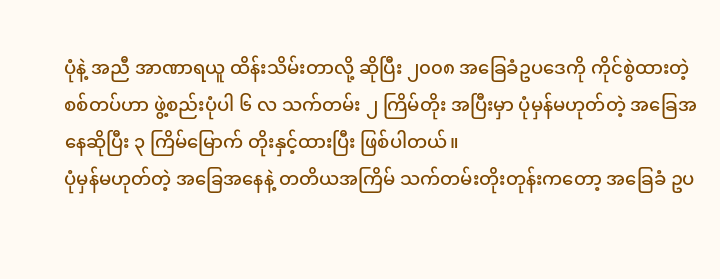ပုံနဲ့ အညီ အာဏာရယူ ထိန်းသိမ်းတာလို့ ဆိုပြီး ၂၀၀၈ အခြေခံဥပဒေကို ကိုင်စွဲထားတဲ့ စစ်တပ်ဟာ ဖွဲ့စည်းပုံပါ ၆ လ သက်တမ်း ၂ ကြိမ်တိုး အပြီးမှာ ပုံမှန်မဟုတ်တဲ့ အခြေအနေဆိုပြီး ၃ ကြိမ်မြောက် တိုးနှင့်ထားပြီး ဖြစ်ပါတယ်။
ပုံမှန်မဟုတ်တဲ့ အခြေအနေနဲ့ တတိယအကြိမ် သက်တမ်းတိုးတုန်းကတော့ အခြေခံ ဥပ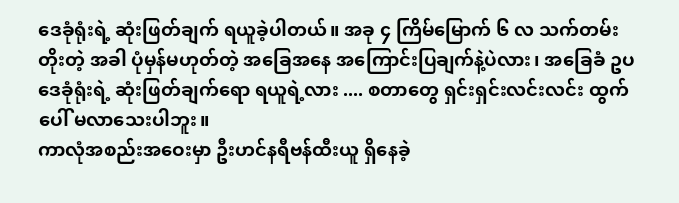ဒေခုံရုံးရဲ့ ဆုံးဖြတ်ချက် ရယူခဲ့ပါတယ်။ အခု ၄ ကြိမ်မြောက် ၆ လ သက်တမ်းတိုးတဲ့ အခါ ပုံမှန်မဟုတ်တဲ့ အခြေအနေ အကြောင်းပြချက်နဲ့ပဲလား၊ အခြေခံ ဥပဒေခုံရုံးရဲ့ ဆုံးဖြတ်ချက်ရော ရယူရဲ့လား .... စတာတွေ ရှင်းရှင်းလင်းလင်း ထွက်ပေါ် မလာသေးပါဘူး။
ကာလုံအစည်းအဝေးမှာ ဦးဟင်နရီဗန်ထီးယူ ရှိနေခဲ့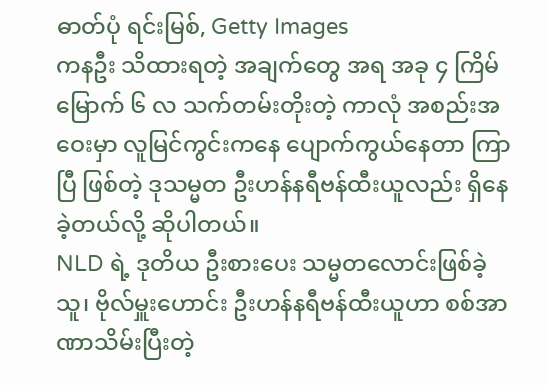ဓာတ်ပုံ ရင်းမြစ်, Getty Images
ကနဦး သိထားရတဲ့ အချက်တွေ အရ အခု ၄ ကြိမ် မြောက် ၆ လ သက်တမ်းတိုးတဲ့ ကာလုံ အစည်းအဝေးမှာ လူမြင်ကွင်းကနေ ပျောက်ကွယ်နေတာ ကြာပြီ ဖြစ်တဲ့ ဒုသမ္မတ ဦးဟန်နရီဗန်ထီးယူလည်း ရှိနေခဲ့တယ်လို့ ဆိုပါတယ်။
NLD ရဲ့ ဒုတိယ ဦးစားပေး သမ္မတလောင်းဖြစ်ခဲ့သူ၊ ဗိုလ်မှူးဟောင်း ဦးဟန်နရီဗန်ထီးယူဟာ စစ်အာဏာသိမ်းပြီးတဲ့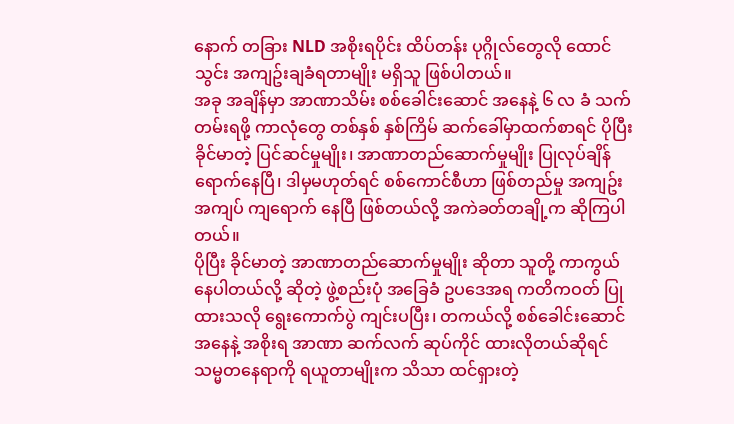နောက် တခြား NLD အစိုးရပိုင်း ထိပ်တန်း ပုဂ္ဂိုလ်တွေလို ထောင်သွင်း အကျဥ်းချခံရတာမျိုး မရှိသူ ဖြစ်ပါတယ်။
အခု အချိန်မှာ အာဏာသိမ်း စစ်ခေါင်းဆောင် အနေနဲ့ ၆ လ ခံ သက်တမ်းရဖို့ ကာလုံတွေ တစ်နှစ် နှစ်ကြိမ် ဆက်ခေါ်မှာထက်စာရင် ပိုပြီး ခိုင်မာတဲ့ ပြင်ဆင်မှုမျိုး၊ အာဏာတည်ဆောက်မှုမျိုး ပြုလုပ်ချိန် ရောက်နေပြီ၊ ဒါမှမဟုတ်ရင် စစ်ကောင်စီဟာ ဖြစ်တည်မှု အကျဥ်းအကျပ် ကျရောက် နေပြီ ဖြစ်တယ်လို့ အကဲခတ်တချို့က ဆိုကြပါတယ်။
ပိုပြီး ခိုင်မာတဲ့ အာဏာတည်ဆောက်မှုမျိုး ဆိုတာ သူတို့ ကာကွယ်နေပါတယ်လို့ ဆိုတဲ့ ဖွဲ့စည်းပုံ အခြေခံ ဥပဒေအရ ကတိကဝတ် ပြုထားသလို ရွေးကောက်ပွဲ ကျင်းပပြီး၊ တကယ်လို့ စစ်ခေါင်းဆောင် အနေနဲ့ အစိုးရ အာဏာ ဆက်လက် ဆုပ်ကိုင် ထားလိုတယ်ဆိုရင် သမ္မတနေရာကို ရယူတာမျိုးက သိသာ ထင်ရှားတဲ့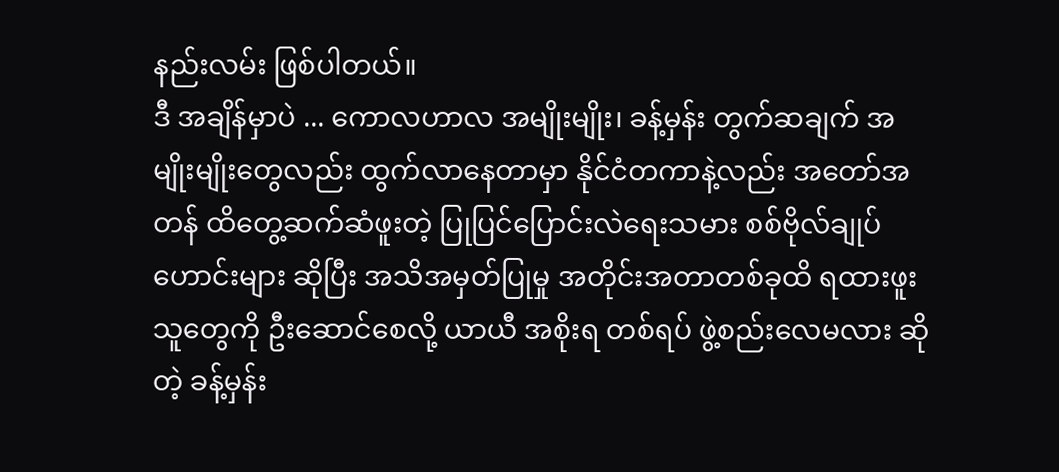နည်းလမ်း ဖြစ်ပါတယ်။
ဒီ အချိန်မှာပဲ ... ကောလဟာလ အမျိုးမျိုး၊ ခန့်မှန်း တွက်ဆချက် အမျိုးမျိုးတွေလည်း ထွက်လာနေတာမှာ နိုင်ငံတကာနဲ့လည်း အတော်အတန် ထိတွေ့ဆက်ဆံဖူးတဲ့ ပြုပြင်ပြောင်းလဲရေးသမား စစ်ဗိုလ်ချုပ်ဟောင်းများ ဆိုပြီး အသိအမှတ်ပြုမှု အတိုင်းအတာတစ်ခုထိ ရထားဖူးသူတွေကို ဦးဆောင်စေလို့ ယာယီ အစိုးရ တစ်ရပ် ဖွဲ့စည်းလေမလား ဆိုတဲ့ ခန့်မှန်း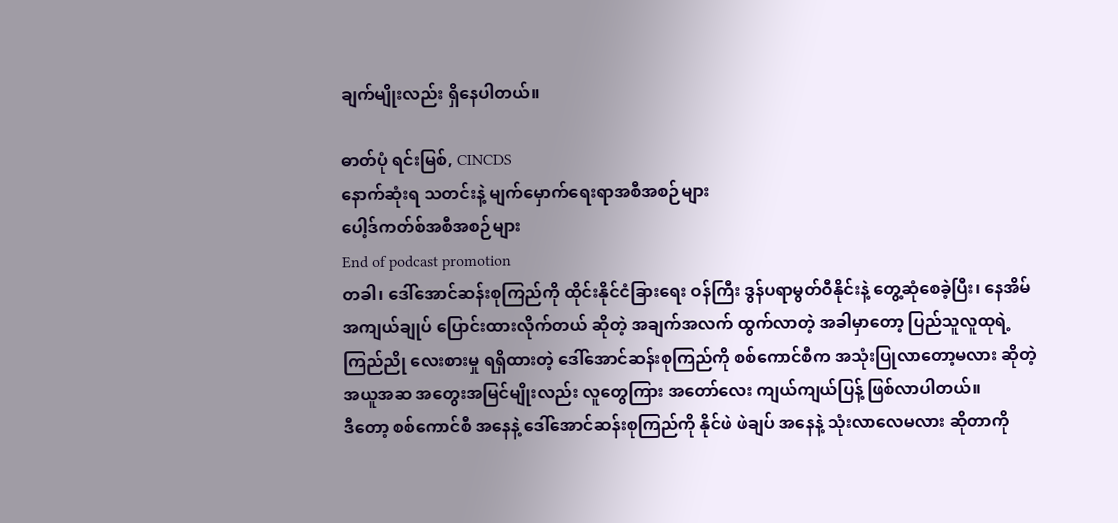ချက်မျိုးလည်း ရှိနေပါတယ်။

ဓာတ်ပုံ ရင်းမြစ်, CINCDS
နောက်ဆုံးရ သတင်းနဲ့ မျက်မှောက်ရေးရာအစီအစဉ်များ
ပေါ့ဒ်ကတ်စ်အစီအစဉ်များ
End of podcast promotion
တခါ၊ ဒေါ်အောင်ဆန်းစုကြည်ကို ထိုင်းနိုင်ငံခြားရေး ဝန်ကြီး ဒွန်ပရာမွတ်ဝီနိုင်းနဲ့ တွေ့ဆုံစေခဲ့ပြီး၊ နေအိမ် အကျယ်ချုပ် ပြောင်းထားလိုက်တယ် ဆိုတဲ့ အချက်အလက် ထွက်လာတဲ့ အခါမှာတော့ ပြည်သူလူထုရဲ့ ကြည်ညို လေးစားမှု ရရှိထားတဲ့ ဒေါ်အောင်ဆန်းစုကြည်ကို စစ်ကောင်စီက အသုံးပြုလာတော့မလား ဆိုတဲ့ အယူအဆ အတွေးအမြင်မျိုးလည်း လူတွေကြား အတော်လေး ကျယ်ကျယ်ပြန့် ဖြစ်လာပါတယ်။
ဒီတော့ စစ်ကောင်စီ အနေနဲ့ ဒေါ်အောင်ဆန်းစုကြည်ကို နိုင်ဖဲ ဖဲချပ် အနေနဲ့ သုံးလာလေမလား ဆိုတာကို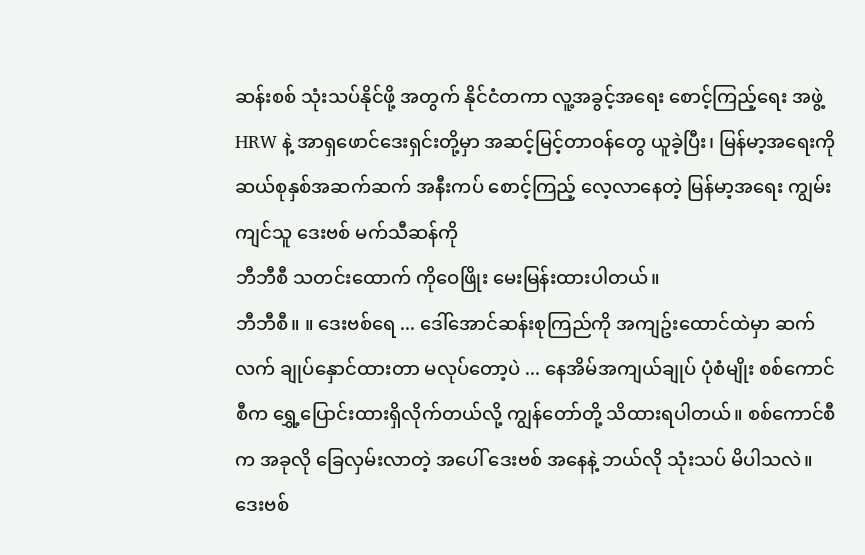ဆန်းစစ် သုံးသပ်နိုင်ဖို့ အတွက် နိုင်ငံတကာ လူ့အခွင့်အရေး စောင့်ကြည့်ရေး အဖွဲ့ HRW နဲ့ အာရှဖောင်ဒေးရှင်းတို့မှာ အဆင့်မြင့်တာဝန်တွေ ယူခဲ့ပြီး၊ မြန်မာ့အရေးကို ဆယ်စုနှစ်အဆက်ဆက် အနီးကပ် စောင့်ကြည့် လေ့လာနေတဲ့ မြန်မာ့အရေး ကျွမ်းကျင်သူ ဒေးဗစ် မက်သီဆန်ကို
ဘီဘီစီ သတင်းထောက် ကိုဝေဖြိုး မေးမြန်းထားပါတယ်။
ဘီဘီစီ။ ။ ဒေးဗစ်ရေ ... ဒေါ်အောင်ဆန်းစုကြည်ကို အကျဥ်းထောင်ထဲမှာ ဆက်လက် ချုပ်နှောင်ထားတာ မလုပ်တော့ပဲ ... နေအိမ်အကျယ်ချုပ် ပုံစံမျိုး စစ်ကောင်စီက ရွှေ့ပြောင်းထားရှိလိုက်တယ်လို့ ကျွန်တော်တို့ သိထားရပါတယ်။ စစ်ကောင်စီက အခုလို ခြေလှမ်းလာတဲ့ အပေါ် ဒေးဗစ် အနေနဲ့ ဘယ်လို သုံးသပ် မိပါသလဲ။
ဒေးဗစ်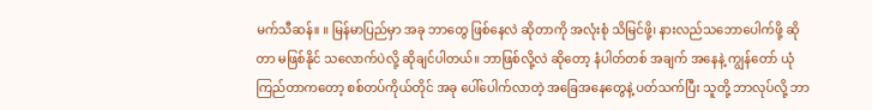မက်သီဆန်။ ။ မြန်မာပြည်မှာ အခု ဘာတွေ ဖြစ်နေလဲ ဆိုတာကို အလုံးစုံ သိမြင်ဖို့၊ နားလည်သဘောပေါက်ဖို့ ဆိုတာ မဖြစ်နိုင် သလောက်ပဲလို့ ဆိုချင်ပါတယ်။ ဘာဖြစ်လို့လဲ ဆိုတော့ နံပါတ်တစ် အချက် အနေနဲ့ ကျွန်တော် ယုံကြည်တာကတော့ စစ်တပ်ကိုယ်တိုင် အခု ပေါ်ပေါက်လာတဲ့ အခြေအနေတွေနဲ့ ပတ်သက်ပြီး သူတို့ ဘာလုပ်လို့ ဘာ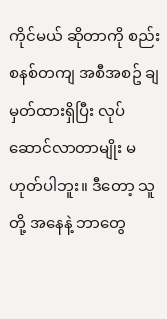ကိုင်မယ် ဆိုတာကို စည်းစနစ်တကျ အစီအစဥ် ချမှတ်ထားရှိပြီး လုပ်ဆောင်လာတာမျိုး မဟုတ်ပါဘူး။ ဒီတော့ သူတို့ အနေနဲ့ ဘာတွေ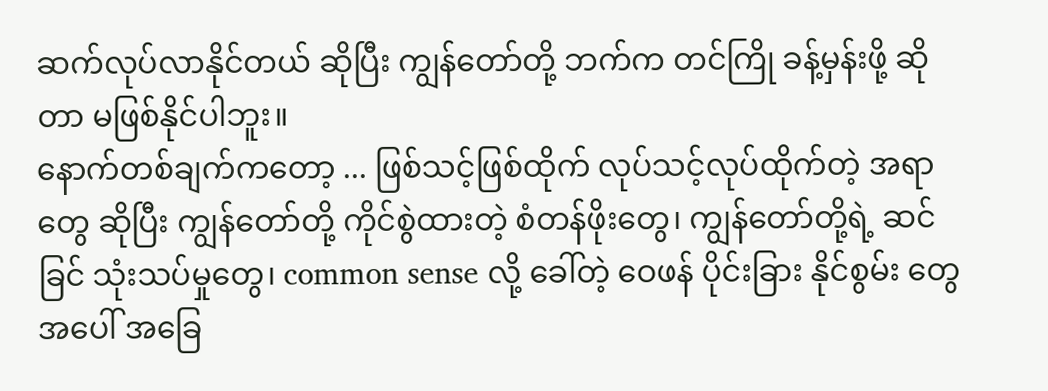ဆက်လုပ်လာနိုင်တယ် ဆိုပြီး ကျွန်တော်တို့ ဘက်က တင်ကြို ခန့်မှန်းဖို့ ဆိုတာ မဖြစ်နိုင်ပါဘူး။
နောက်တစ်ချက်ကတော့ ... ဖြစ်သင့်ဖြစ်ထိုက် လုပ်သင့်လုပ်ထိုက်တဲ့ အရာတွေ ဆိုပြီး ကျွန်တော်တို့ ကိုင်စွဲထားတဲ့ စံတန်ဖိုးတွေ၊ ကျွန်တော်တို့ရဲ့ ဆင်ခြင် သုံးသပ်မှုတွေ၊ common sense လို့ ခေါ်တဲ့ ဝေဖန် ပိုင်းခြား နိုင်စွမ်း တွေ အပေါ် အခြေ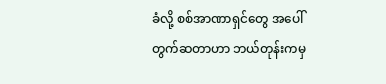ခံလို့ စစ်အာဏာရှင်တွေ အပေါ် တွက်ဆတာဟာ ဘယ်တုန်းကမှ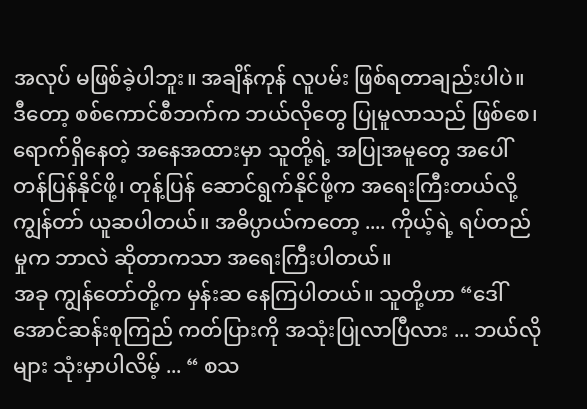အလုပ် မဖြစ်ခဲ့ပါဘူး။ အချိန်ကုန် လူပမ်း ဖြစ်ရတာချည်းပါပဲ။
ဒီတော့ စစ်ကောင်စီဘက်က ဘယ်လိုတွေ ပြုမူလာသည် ဖြစ်စေ၊ ရောက်ရှိနေတဲ့ အနေအထားမှာ သူတို့ရဲ့ အပြုအမူတွေ အပေါ် တန်ပြန်နိုင်ဖို့၊ တုန့်ပြန် ဆောင်ရွက်နိုင်ဖို့က အရေးကြီးတယ်လို့ ကျွန်တာ် ယူဆပါတယ်။ အဓိပ္ပာယ်ကတော့ .... ကိုယ့်ရဲ့ ရပ်တည်မှုက ဘာလဲ ဆိုတာကသာ အရေးကြီးပါတယ်။
အခု ကျွန်တော်တို့က မှန်းဆ နေကြပါတယ်။ သူတို့ဟာ “ဒေါ်အောင်ဆန်းစုကြည် ကတ်ပြားကို အသုံးပြုလာပြီလား ... ဘယ်လိုများ သုံးမှာပါလိမ့် ... “ စသ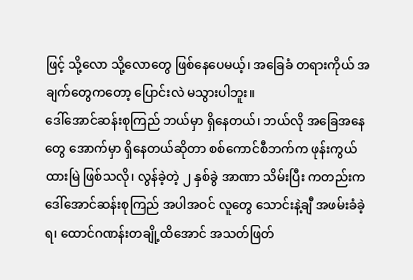ဖြင့် သို့လော သို့လောတွေ ဖြစ်နေပေမယ့်၊ အခြေခံ တရားကိုယ် အချက်တွေကတော့ ပြောင်းလဲ မသွားပါဘူး။
ဒေါ်အောင်ဆန်းစုကြည် ဘယ်မှာ ရှိနေတယ်၊ ဘယ်လို အခြေအနေတွေ အောက်မှာ ရှိနေတယ်ဆိုတာ စစ်ကောင်စီဘက်က ဖုန်းကွယ်ထားမြဲ ဖြစ်သလို၊ လွန်ခဲ့တဲ့ ၂ နှစ်ခွဲ အာဏာ သိမ်းပြီး ကတည်းက ဒေါ်အောင်ဆန်းစုကြည် အပါအဝင် လူတွေ သောင်းနဲ့ချီ အဖမ်းခံခဲ့ရ၊ ထောင်ဂဏန်းတချို့ထိအောင် အသတ်ဖြတ်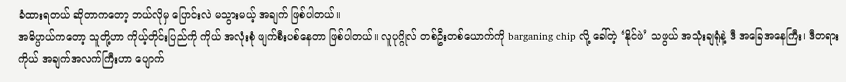ခံထားရတယ် ဆိုတာကတော့ ဘယ်လိုမှ ပြောင်းလဲ မသွားမယ့် အချက် ဖြစ်ပါတယ်။
အဓိပ္ပာယ်ကတော့ သူတို့ဟာ ကိုယ့်တိုင်းပြည်ကို ကိုယ် အလုံးစုံ ဖျက်စီးပစ်နေတာ ဖြစ်ပါတယ်။ လူပုဂ္ဂိုလ် တစ်ဦးတစ်ယောက်ကို barganing chip လို့ ခေါ်တဲ့ ‘နိုင်ဖဲ’ သဖွယ် အသုံးချရုံနဲ့ ဒီ အခြေအနေကြီး၊ ဒီတရားကိုယ် အချက်အလက်ကြီးဟာ ပျောက်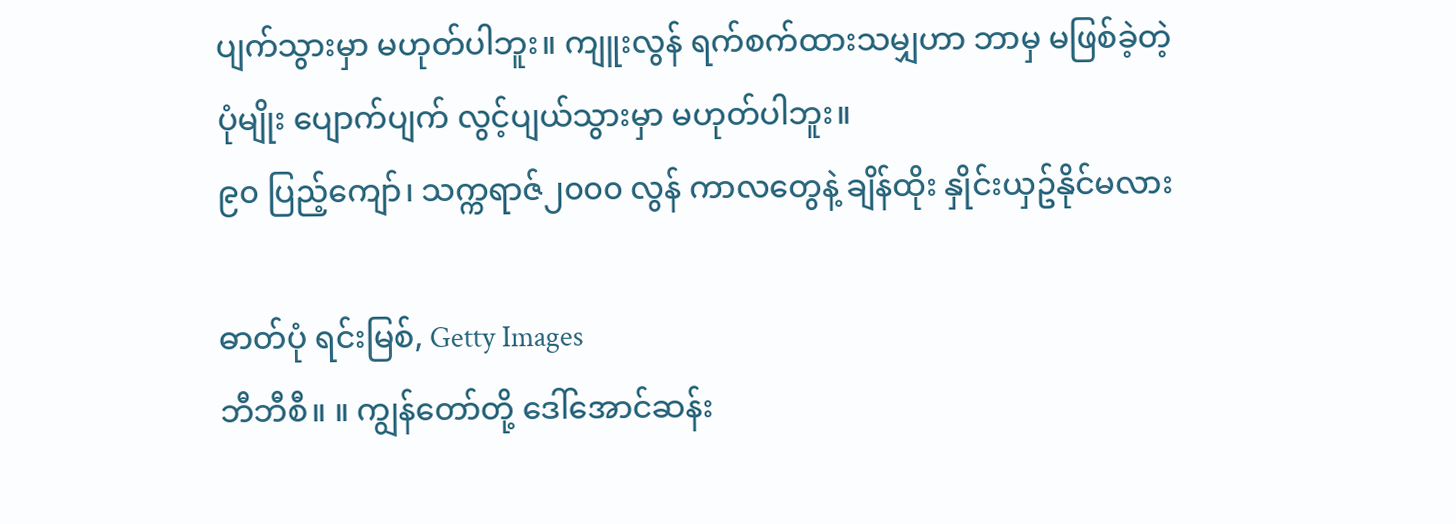ပျက်သွားမှာ မဟုတ်ပါဘူး။ ကျူးလွန် ရက်စက်ထားသမျှဟာ ဘာမှ မဖြစ်ခဲ့တဲ့ ပုံမျိုး ပျောက်ပျက် လွင့်ပျယ်သွားမှာ မဟုတ်ပါဘူး။
၉၀ ပြည့်ကျော်၊ သက္ကရာဇ်၂၀၀၀ လွန် ကာလတွေနဲ့ ချိန်ထိုး နှိုင်းယှဥ်နိုင်မလား

ဓာတ်ပုံ ရင်းမြစ်, Getty Images
ဘီဘီစီ။ ။ ကျွန်တော်တို့ ဒေါ်အောင်ဆန်း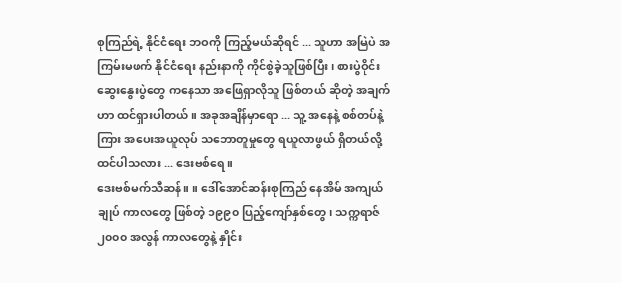စုကြည်ရဲ့ နိုင်ငံရေး ဘဝကို ကြည့်မယ်ဆိုရင် ... သူဟာ အမြဲပဲ အကြမ်းမဖက် နိုင်ငံရေး နည်းနာကို ကိုင်စွဲခဲ့သူဖြစ်ပြီး၊ စားပွဲဝိုင်းဆွေးနွေးပွဲတွေ ကနေသာ အဖြေရှာလိုသူ ဖြစ်တယ် ဆိုတဲ့ အချက်ဟာ ထင်ရှားပါတယ်။ အခုအချိန်မှာရော ... သူ့ အနေနဲ့ စစ်တပ်နဲ့ကြား အပေးအယူလုပ် သဘောတူမှုတွေ ရယူလာဖွယ် ရှိတယ်လို့ ထင်ပါသလား ... ဒေးဗစ်ရေ။
ဒေးဗစ်မက်သီဆန်။ ။ ဒေါ်အောင်ဆန်းစုကြည် နေအိမ် အကျယ်ချုပ် ကာလတွေ ဖြစ်တဲ့ ၁၉၉၀ ပြည့်ကျော်နှစ်တွေ၊ သက္ကရာဇ် ၂၀၀၀ အလွန် ကာလတွေနဲ့ နှိုင်း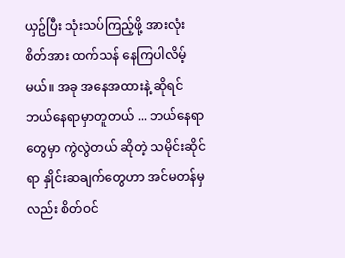ယှဥ်ပြီး သုံးသပ်ကြည့်ဖို့ အားလုံး စိတ်အား ထက်သန် နေကြပါလိမ့်မယ်။ အခု အနေအထားနဲ့ ဆိုရင် ဘယ်နေရာမှာတူတယ် ... ဘယ်နေရာတွေမှာ ကွဲလွဲတယ် ဆိုတဲ့ သမိုင်းဆိုင်ရာ နှိုင်းဆချက်တွေဟာ အင်မတန်မှလည်း စိတ်ဝင်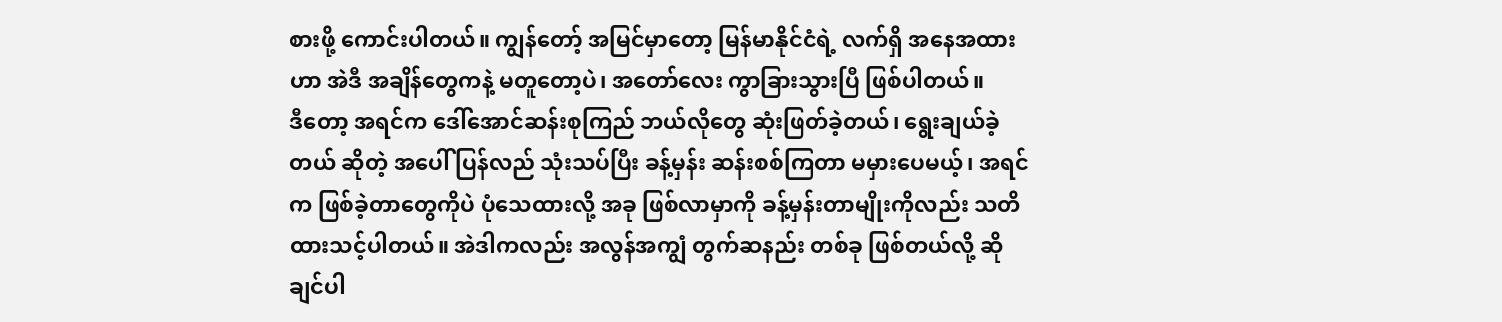စားဖို့ ကောင်းပါတယ်။ ကျွန်တော့် အမြင်မှာတော့ မြန်မာနိုင်ငံရဲ့ လက်ရှိ အနေအထားဟာ အဲဒီ အချိန်တွေကနဲ့ မတူတော့ပဲ၊ အတော်လေး ကွာခြားသွားပြီ ဖြစ်ပါတယ်။
ဒီတော့ အရင်က ဒေါ်အောင်ဆန်းစုကြည် ဘယ်လိုတွေ ဆုံးဖြတ်ခဲ့တယ်၊ ရွေးချယ်ခဲ့တယ် ဆိုတဲ့ အပေါ် ပြန်လည် သုံးသပ်ပြီး ခန့်မှန်း ဆန်းစစ်ကြတာ မမှားပေမယ့်၊ အရင်က ဖြစ်ခဲ့တာတွေကိုပဲ ပုံသေထားလို့ အခု ဖြစ်လာမှာကို ခန့်မှန်းတာမျိုးကိုလည်း သတိထားသင့်ပါတယ်။ အဲဒါကလည်း အလွန်အကျွံ တွက်ဆနည်း တစ်ခု ဖြစ်တယ်လို့ ဆိုချင်ပါ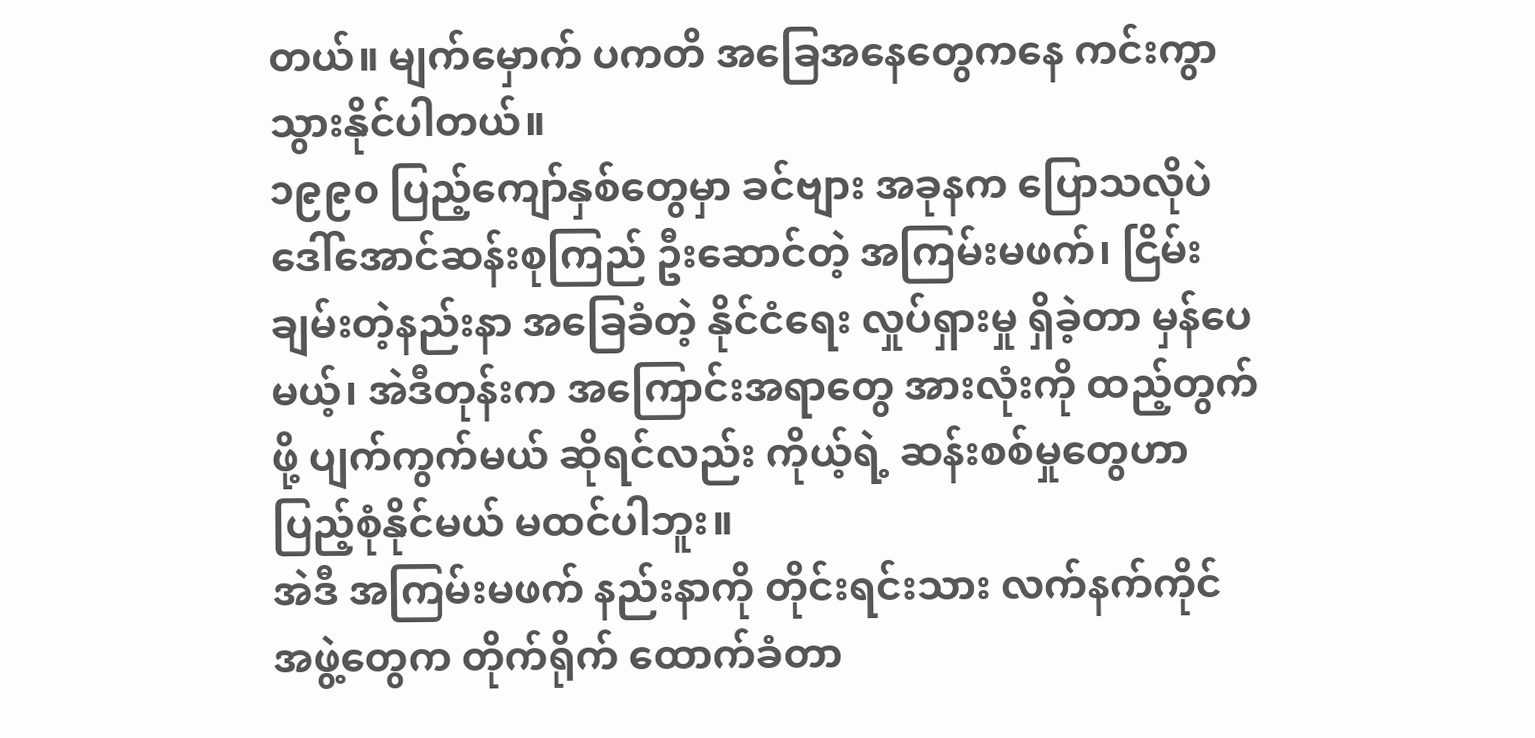တယ်။ မျက်မှောက် ပကတိ အခြေအနေတွေကနေ ကင်းကွာ သွားနိုင်ပါတယ်။
၁၉၉၀ ပြည့်ကျော်နှစ်တွေမှာ ခင်ဗျား အခုနက ပြောသလိုပဲ ဒေါ်အောင်ဆန်းစုကြည် ဦးဆောင်တဲ့ အကြမ်းမဖက်၊ ငြိမ်းချမ်းတဲ့နည်းနာ အခြေခံတဲ့ နိုင်ငံရေး လှုပ်ရှားမှု ရှိခဲ့တာ မှန်ပေမယ့်၊ အဲဒီတုန်းက အကြောင်းအရာတွေ အားလုံးကို ထည့်တွက်ဖို့ ပျက်ကွက်မယ် ဆိုရင်လည်း ကိုယ့်ရဲ့ ဆန်းစစ်မှုတွေဟာ ပြည့်စုံနိုင်မယ် မထင်ပါဘူး။
အဲဒီ အကြမ်းမဖက် နည်းနာကို တိုင်းရင်းသား လက်နက်ကိုင် အဖွဲ့တွေက တိုက်ရိုက် ထောက်ခံတာ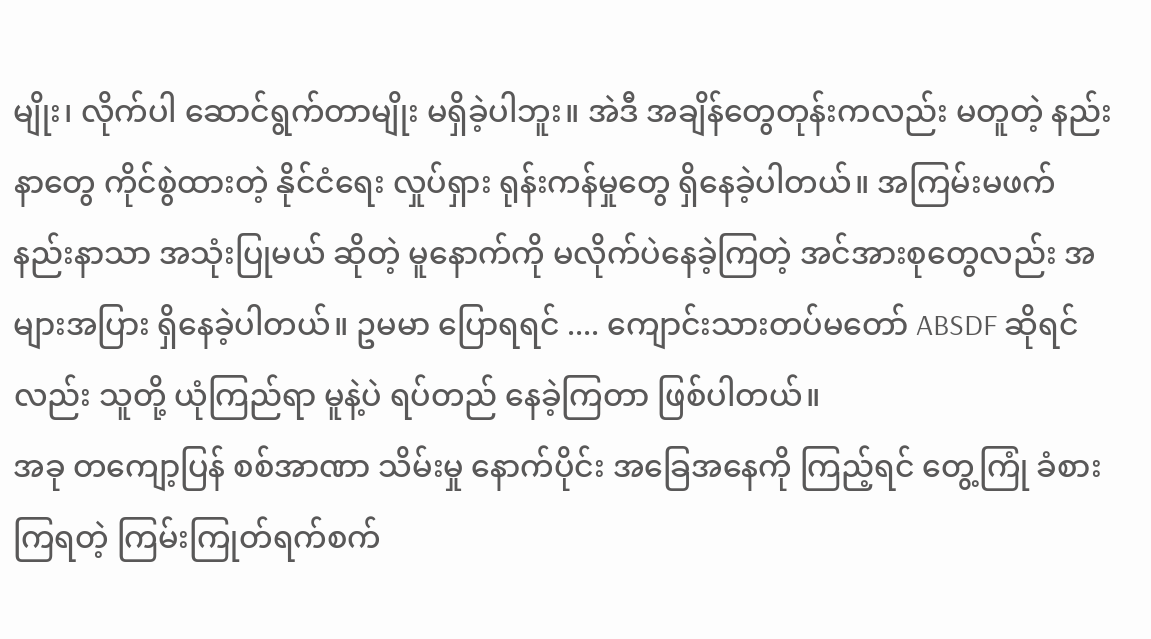မျိုး၊ လိုက်ပါ ဆောင်ရွက်တာမျိုး မရှိခဲ့ပါဘူး။ အဲဒီ အချိန်တွေတုန်းကလည်း မတူတဲ့ နည်းနာတွေ ကိုင်စွဲထားတဲ့ နိုင်ငံရေး လှုပ်ရှား ရုန်းကန်မှုတွေ ရှိနေခဲ့ပါတယ်။ အကြမ်းမဖက် နည်းနာသာ အသုံးပြုမယ် ဆိုတဲ့ မူနောက်ကို မလိုက်ပဲနေခဲ့ကြတဲ့ အင်အားစုတွေလည်း အများအပြား ရှိနေခဲ့ပါတယ်။ ဥမမာ ပြောရရင် .... ကျောင်းသားတပ်မတော် ABSDF ဆိုရင်လည်း သူတို့ ယုံကြည်ရာ မူနဲ့ပဲ ရပ်တည် နေခဲ့ကြတာ ဖြစ်ပါတယ်။
အခု တကျော့ပြန် စစ်အာဏာ သိမ်းမှု နောက်ပိုင်း အခြေအနေကို ကြည့်ရင် တွေ့ကြုံ ခံစားကြရတဲ့ ကြမ်းကြုတ်ရက်စက်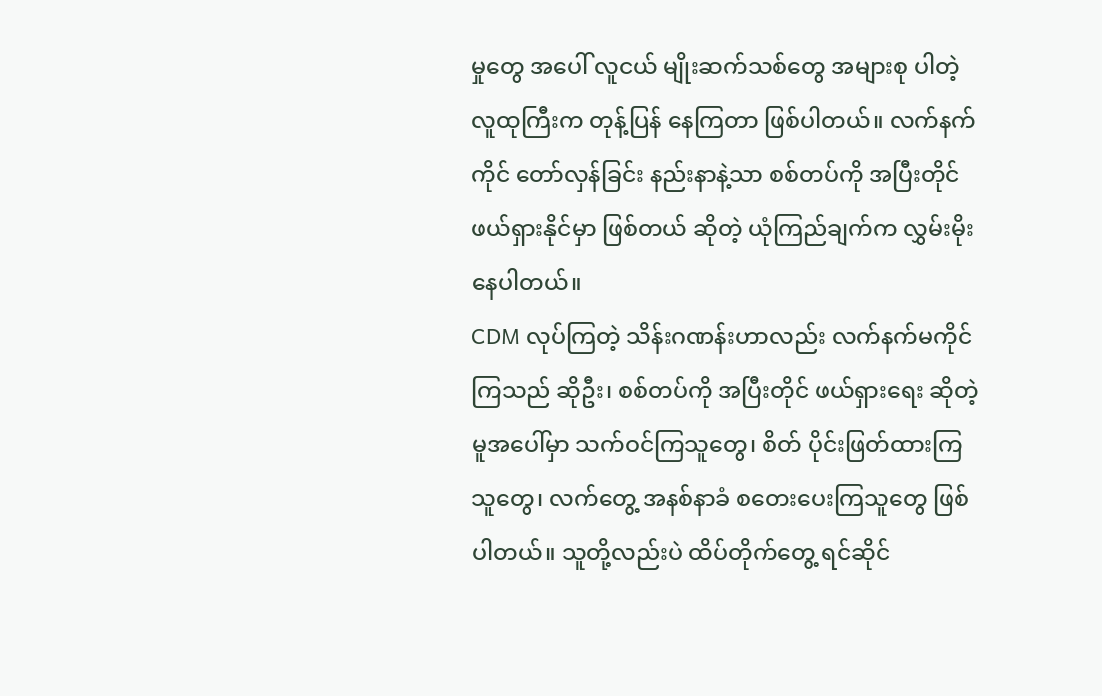မှုတွေ အပေါ် လူငယ် မျိုးဆက်သစ်တွေ အများစု ပါတဲ့ လူထုကြီးက တုန့်ပြန် နေကြတာ ဖြစ်ပါတယ်။ လက်နက်ကိုင် တော်လှန်ခြင်း နည်းနာနဲ့သာ စစ်တပ်ကို အပြီးတိုင် ဖယ်ရှားနိုင်မှာ ဖြစ်တယ် ဆိုတဲ့ ယုံကြည်ချက်က လွှမ်းမိုးနေပါတယ်။
CDM လုပ်ကြတဲ့ သိန်းဂဏန်းဟာလည်း လက်နက်မကိုင်ကြသည် ဆိုဦး၊ စစ်တပ်ကို အပြီးတိုင် ဖယ်ရှားရေး ဆိုတဲ့ မူအပေါ်မှာ သက်ဝင်ကြသူတွေ၊ စိတ် ပိုင်းဖြတ်ထားကြသူတွေ၊ လက်တွေ့ အနစ်နာခံ စတေးပေးကြသူတွေ ဖြစ်ပါတယ်။ သူတို့လည်းပဲ ထိပ်တိုက်တွေ့ ရင်ဆိုင်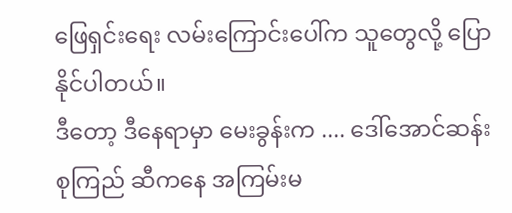ဖြေရှင်းရေး လမ်းကြောင်းပေါ်က သူတွေလို့ ပြောနိုင်ပါတယ်။
ဒီတော့ ဒီနေရာမှာ မေးခွန်းက .... ဒေါ်အောင်ဆန်းစုကြည် ဆီကနေ အကြမ်းမ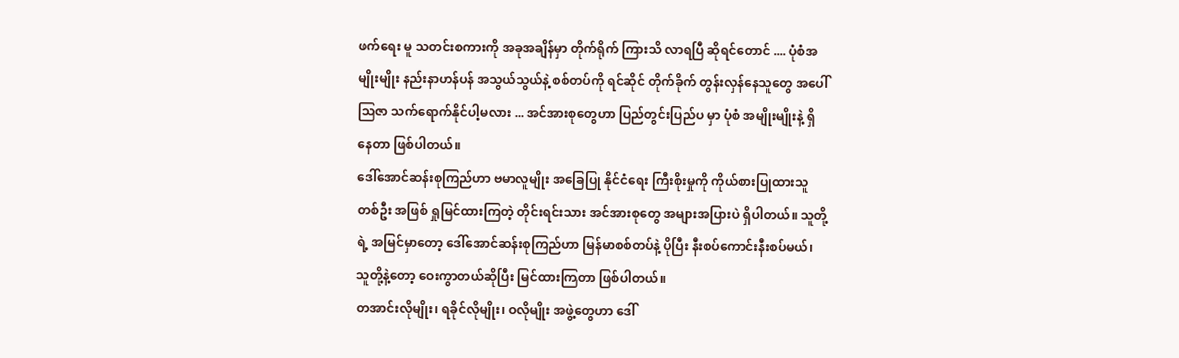ဖက်ရေး မူ သတင်းစကားကို အခုအချိန်မှာ တိုက်ရိုက် ကြားသိ လာရပြီ ဆိုရင်တောင် .... ပုံစံအမျိုးမျိုး နည်းနာဟန်ပန် အသွယ်သွယ်နဲ့ စစ်တပ်ကို ရင်ဆိုင် တိုက်ခိုက် တွန်းလှန်နေသူတွေ အပေါ် ဩဇာ သက်ရောက်နိုင်ပါ့မလား ... အင်အားစုတွေဟာ ပြည်တွင်းပြည်ပ မှာ ပုံစံ အမျိုးမျိုးနဲ့ ရှိနေတာ ဖြစ်ပါတယ်။
ဒေါ်အောင်ဆန်းစုကြည်ဟာ ဗမာလူမျိုး အခြေပြု နိုင်ငံရေး ကြီးစိုးမှုကို ကိုယ်စားပြုထားသူ တစ်ဦး အဖြစ် ရှုမြင်ထားကြတဲ့ တိုင်းရင်းသား အင်အားစုတွေ အများအပြားပဲ ရှိပါတယ်။ သူတို့ရဲ့ အမြင်မှာတော့ ဒေါ်အောင်ဆန်းစုကြည်ဟာ မြန်မာစစ်တပ်နဲ့ ပိုပြီး နီးစပ်ကောင်းနီးစပ်မယ်၊ သူတို့နဲ့တော့ ဝေးကွာတယ်ဆိုပြီး မြင်ထားကြတာ ဖြစ်ပါတယ်။
တအာင်းလိုမျိုး၊ ရခိုင်လိုမျိုး၊ ဝလိုမျိုး အဖွဲ့တွေဟာ ဒေါ်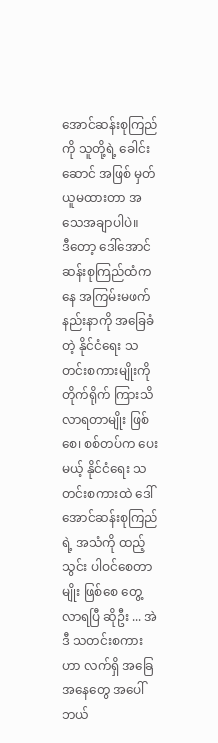အောင်ဆန်းစုကြည်ကို သူတို့ရဲ့ ခေါင်းဆောင် အဖြစ် မှတ်ယူမထားတာ အသေအချာပါပဲ။
ဒီတော့ ဒေါ်အောင်ဆန်းစုကြည်ထံကနေ အကြမ်းမဖက် နည်းနာကို အခြေခံတဲ့ နိုင်ငံရေး သတင်းစကားမျိုးကို တိုက်ရိုက် ကြားသိ လာရတာမျိုး ဖြစ်စေ၊ စစ်တပ်က ပေးမယ့် နိုင်ငံရေး သတင်းစကားထဲ ဒေါ်အောင်ဆန်းစုကြည်ရဲ့ အသံကို ထည့်သွင်း ပါဝင်စေတာမျိုး ဖြစ်စေ တွေ့လာရပြီ ဆိုဦး ... အဲဒီ သတင်းစကားဟာ လက်ရှိ အခြေအနေတွေ အပေါ် ဘယ်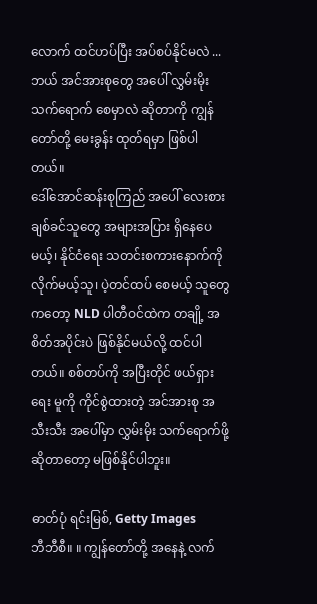လောက် ထင်ဟပ်ပြီး အပ်စပ်နိုင်မလဲ ... ဘယ် အင်အားစုတွေ အပေါ် လွှမ်းမိုး သက်ရောက် စေမှာလဲ ဆိုတာကို ကျွန်တော်တို့ မေးခွန်း ထုတ်ရမှာ ဖြစ်ပါတယ်။
ဒေါ်အောင်ဆန်းစုကြည် အပေါ် လေးစား ချစ်ခင်သူတွေ အများအပြား ရှိနေပေမယ့်၊ နိုင်ငံရေး သတင်းစကားနောက်ကို လိုက်မယ့်သူ၊ ပဲ့တင်ထပ် စေမယ့် သူတွေကတော့ NLD ပါတီဝင်ထဲက တချို့ အစိတ်အပိုင်းပဲ ဖြစ်နိုင်မယ်လို့ ထင်ပါတယ်။ စစ်တပ်ကို အပြီးတိုင် ဖယ်ရှားရေး မူကို ကိုင်စွဲထားတဲ့ အင်အားစု အသီးသီး အပေါ်မှာ လွှမ်းမိုး သက်ရောက်ဖို့ ဆိုတာတော့ မဖြစ်နိုင်ပါဘူး။

ဓာတ်ပုံ ရင်းမြစ်, Getty Images
ဘီဘီစီ။ ။ ကျွန်တော်တို့ အနေနဲ့ လက်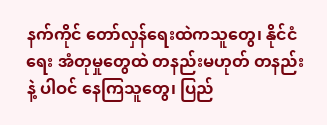နက်ကိုင် တော်လှန်ရေးထဲကသူတွေ၊ နိုင်ငံရေး အံတုမှုတွေထဲ တနည်းမဟုတ် တနည်းနဲ့ ပါဝင် နေကြသူတွေ၊ ပြည်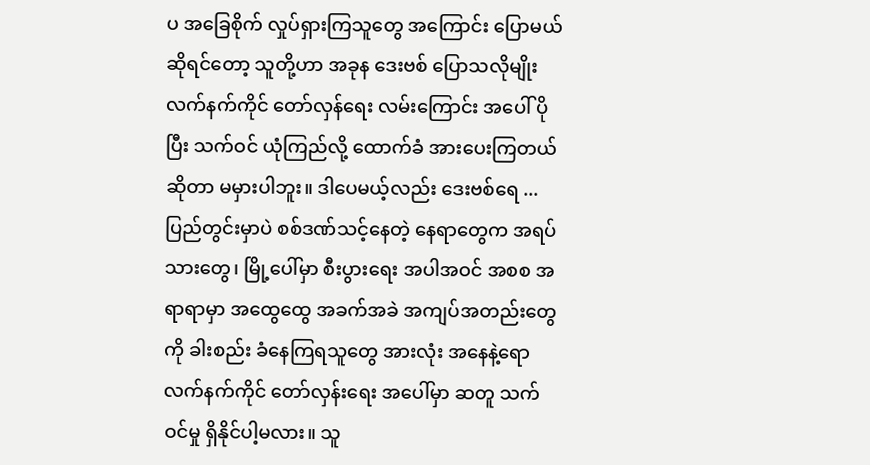ပ အခြေစိုက် လှုပ်ရှားကြသူတွေ အကြောင်း ပြောမယ် ဆိုရင်တော့ သူတို့ဟာ အခုန ဒေးဗစ် ပြောသလိုမျိုး လက်နက်ကိုင် တော်လှန်ရေး လမ်းကြောင်း အပေါ် ပိုပြီး သက်ဝင် ယုံကြည်လို့ ထောက်ခံ အားပေးကြတယ် ဆိုတာ မမှားပါဘူး။ ဒါပေမယ့်လည်း ဒေးဗစ်ရေ ... ပြည်တွင်းမှာပဲ စစ်ဒဏ်သင့်နေတဲ့ နေရာတွေက အရပ်သားတွေ၊ မြို့ပေါ်မှာ စီးပွားရေး အပါအဝင် အစစ အရာရာမှာ အထွေထွေ အခက်အခဲ အကျပ်အတည်းတွေကို ခါးစည်း ခံနေကြရသူတွေ အားလုံး အနေနဲ့ရော လက်နက်ကိုင် တော်လှန်းရေး အပေါ်မှာ ဆတူ သက်ဝင်မှု ရှိနိုင်ပါ့မလား။ သူ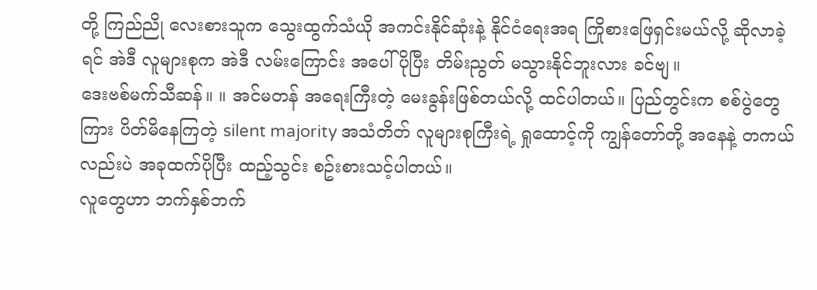တို့ ကြည်ညို လေးစားသူက သွေးထွက်သံယို အကင်းနိုင်ဆုံးနဲ့ နိုင်ငံရေးအရ ကြိုစားဖြေရှင်းမယ်လို့ ဆိုလာခဲ့ရင် အဲဒီ လူများစုက အဲဒီ လမ်းကြောင်း အပေါ် ပိုပြီး တိမ်းညွတ် မသွားနိုင်ဘူးလား ခင်ဗျ။
ဒေးဗစ်မက်သီဆန်။ ။ အင်မတန် အရေးကြီးတဲ့ မေးခွန်းဖြစ်တယ်လို့ ထင်ပါတယ်။ ပြည်တွင်းက စစ်ပွဲတွေကြား ပိတ်မိနေကြတဲ့ silent majority အသံတိတ် လူများစုကြီးရဲ့ ရှုထောင့်ကို ကျွန်တော်တို့ အနေနဲ့ တကယ်လည်းပဲ အခုထက်ပိုပြီး ထည့်သွင်း စဥ်းစားသင့်ပါတယ်။
လူတွေဟာ ဘက်နှစ်ဘက်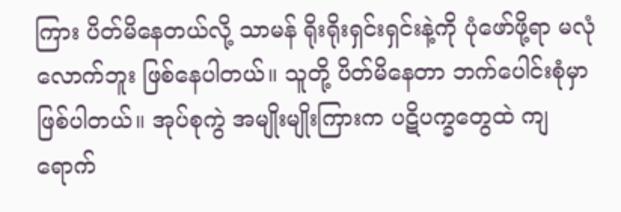ကြား ပိတ်မိနေတယ်လို့ သာမန် ရိုးရိုးရှင်းရှင်းနဲ့ကို ပုံဖော်ဖို့ရာ မလုံလောက်ဘူး ဖြစ်နေပါတယ်။ သူတို့ ပိတ်မိနေတာ ဘက်ပေါင်းစုံမှာ ဖြစ်ပါတယ်။ အုပ်စုကွဲ အမျိုးမျိုးကြားက ပဋိပက္ခတွေထဲ ကျရောက်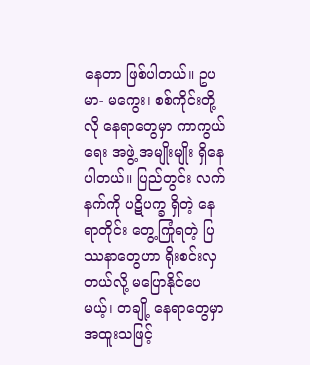နေတာ ဖြစ်ပါတယ်။ ဥပမာ- မကွေး၊ စစ်ကိုင်းတို့လို နေရာတွေမှာ ကာကွယ်ရေး အဖွဲ့ အမျိုးမျိုး ရှိနေပါတယ်။ ပြည်တွင်း လက်နက်ကို ပဋိပက္ခ ရှိတဲ့ နေရာတိုင်း တွေ့ကြုံရတဲ့ ပြဿနာတွေဟာ ရိုးစင်းလှတယ်လို့ မပြောနိုင်ပေမယ့်၊ တချို့ နေရာတွေမှာ အထူးသဖြင့်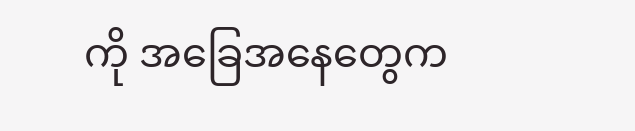ကို အခြေအနေတွေက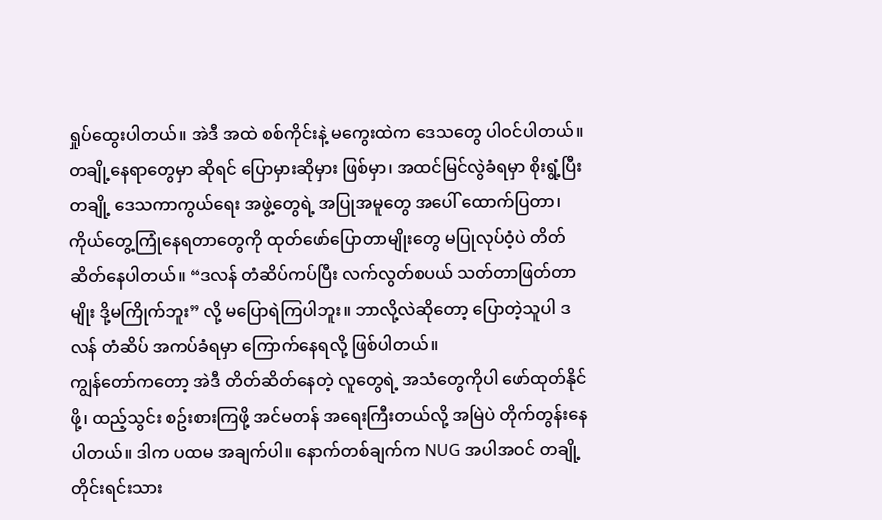ရှုပ်ထွေးပါတယ်။ အဲဒီ အထဲ စစ်ကိုင်းနဲ့ မကွေးထဲက ဒေသတွေ ပါဝင်ပါတယ်။
တချို့နေရာတွေမှာ ဆိုရင် ပြောမှားဆိုမှား ဖြစ်မှာ၊ အထင်မြင်လွဲခံရမှာ စိုးရွံ့ပြီး တချို့ ဒေသကာကွယ်ရေး အဖွဲ့တွေရဲ့ အပြုအမူတွေ အပေါ် ထောက်ပြတာ၊ ကိုယ်တွေ့ကြုံနေရတာတွေကို ထုတ်ဖော်ပြောတာမျိုးတွေ မပြုလုပ်ဝံ့ပဲ တိတ်ဆိတ်နေပါတယ်။ “ဒလန် တံဆိပ်ကပ်ပြီး လက်လွတ်စပယ် သတ်တာဖြတ်တာမျိုး ဒို့မကြိုက်ဘူး” လို့ မပြောရဲကြပါဘူး။ ဘာလို့လဲဆိုတော့ ပြောတဲ့သူပါ ဒလန် တံဆိပ် အကပ်ခံရမှာ ကြောက်နေရလို့ ဖြစ်ပါတယ်။
ကျွန်တော်ကတော့ အဲဒီ တိတ်ဆိတ်နေတဲ့ လူတွေရဲ့ အသံတွေကိုပါ ဖော်ထုတ်နိုင်ဖို့၊ ထည့်သွင်း စဥ်းစားကြဖို့ အင်မတန် အရေးကြီးတယ်လို့ အမြဲပဲ တိုက်တွန်းနေပါတယ်။ ဒါက ပထမ အချက်ပါ။ နောက်တစ်ချက်က NUG အပါအဝင် တချို့ တိုင်းရင်းသား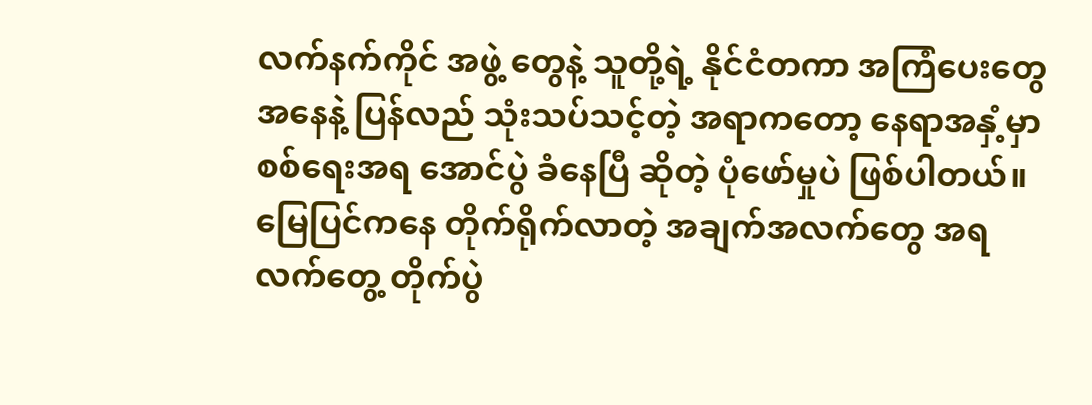လက်နက်ကိုင် အဖွဲ့ တွေနဲ့ သူတို့ရဲ့ နိုင်ငံတကာ အကြံပေးတွေ အနေနဲ့ ပြန်လည် သုံးသပ်သင့်တဲ့ အရာကတော့ နေရာအနှံ့မှာ စစ်ရေးအရ အောင်ပွဲ ခံနေပြီ ဆိုတဲ့ ပုံဖော်မှုပဲ ဖြစ်ပါတယ်။ မြေပြင်ကနေ တိုက်ရိုက်လာတဲ့ အချက်အလက်တွေ အရ လက်တွေ့ တိုက်ပွဲ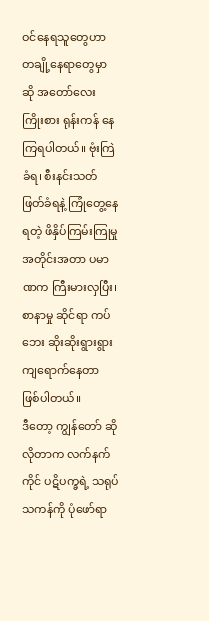ဝင်နေရသူတွေဟာ တချို့နေရာတွေမှာဆို အတော်လေး ကြိုးစား ရုန်းကန် နေကြရပါတယ်။ ဗုံးကြဲခံရ၊ စီးနင်းသတ်ဖြတ်ခံရနဲ့ ကြုံတွေ့နေရတဲ့ ဖိနှိပ်ကြမ်းကြုမှု အတိုင်းအတာ ပမာဏက ကြီးမားလှပြီး၊ စာနာမှု ဆိုင်ရာ ကပ်ဘေး ဆိုးဆိုးရွားရွား ကျရောက်နေတာ ဖြစ်ပါတယ်။
ဒီတော့ ကျွန်တော် ဆိုလိုတာက လက်နက်ကိုင် ပဋိပက္ခရဲ့ သရုပ်သကန်ကို ပုံဖော်ရာ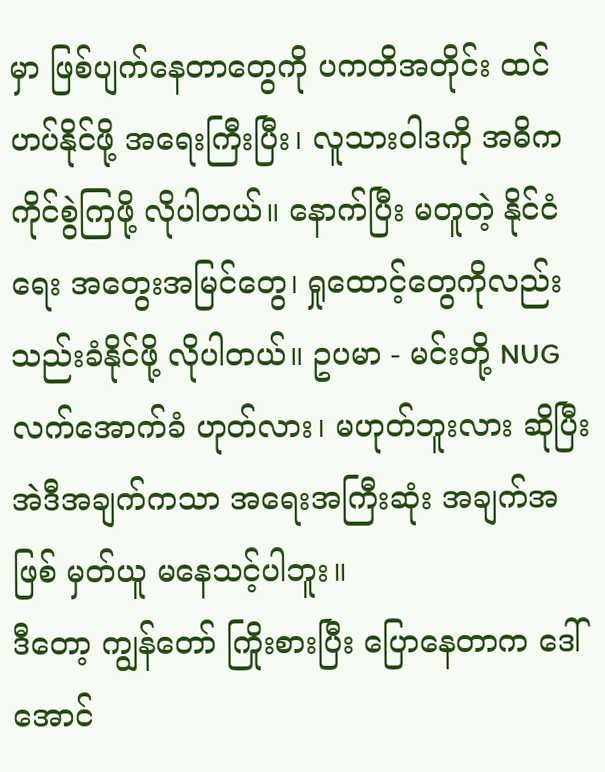မှာ ဖြစ်ပျက်နေတာတွေကို ပကတိအတိုင်း ထင်ဟပ်နိုင်ဖို့ အရေးကြီးပြီး၊ လူသားဝါဒကို အဓိက ကိုင်စွဲကြဖို့ လိုပါတယ်။ နောက်ပြီး မတူတဲ့ နိုင်ငံရေး အတွေးအမြင်တွေ၊ ရှုထောင့်တွေကိုလည်း သည်းခံနိုင်ဖို့ လိုပါတယ်။ ဥပမာ - မင်းတို့ NUG လက်အောက်ခံ ဟုတ်လား၊ မဟုတ်ဘူးလား ဆိုပြီး အဲဒီအချက်ကသာ အရေးအကြီးဆုံး အချက်အဖြစ် မှတ်ယူ မနေသင့်ပါဘူး။
ဒီတော့ ကျွန်တော် ကြိုးစားပြီး ပြောနေတာက ဒေါ်အောင်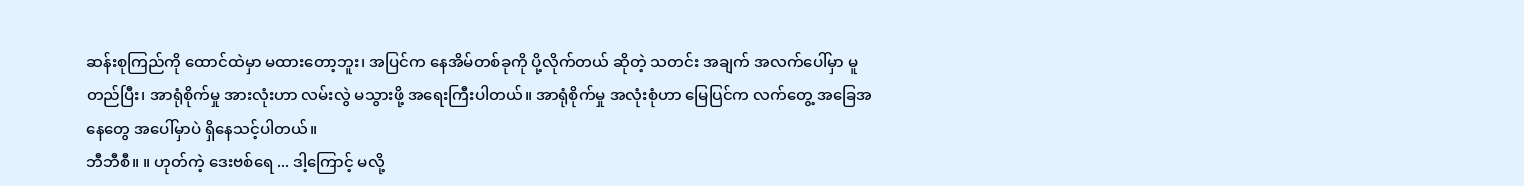ဆန်းစုကြည်ကို ထောင်ထဲမှာ မထားတော့ဘူး၊ အပြင်က နေအိမ်တစ်ခုကို ပို့လိုက်တယ် ဆိုတဲ့ သတင်း အချက် အလက်ပေါ်မှာ မူတည်ပြီး၊ အာရုံစိုက်မှု အားလုံးဟာ လမ်းလွဲ မသွားဖို့ အရေးကြီးပါတယ်။ အာရုံစိုက်မှု အလုံးစုံဟာ မြေပြင်က လက်တွေ့ အခြေအနေတွေ အပေါ်မှာပဲ ရှိနေသင့်ပါတယ်။
ဘီဘီစီ။ ။ ဟုတ်ကဲ့ ဒေးဗစ်ရေ ... ဒါ့ကြောင့် မလို့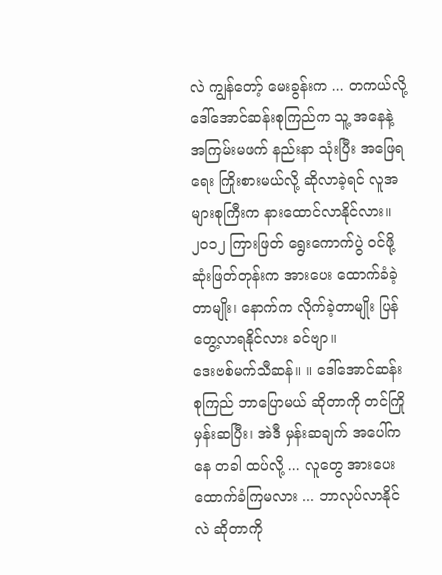လဲ ကျွန်တော့် မေးခွန်းက ... တကယ်လို့ ဒေါ်အောင်ဆန်းစုကြည်က သူ့ အနေနဲ့ အကြမ်းမဖက် နည်းနာ သုံးပြီး အဖြေရရေး ကြိုးစားမယ်လို့ ဆိုလာခဲ့ရင် လူအများစုကြီးက နားထောင်လာနိုင်လား။ ၂၀၁၂ ကြားဖြတ် ရွေးကောက်ပွဲ ဝင်ဖို့ ဆုံးဖြတ်တုန်းက အားပေး ထောက်ခံခဲ့တာမျိုး၊ နောက်က လိုက်ခဲ့တာမျိုး ပြန်တွေ့လာရနိုင်လား ခင်ဗျာ။
ဒေးဗစ်မက်သီဆန်။ ။ ဒေါ်အောင်ဆန်းစုကြည် ဘာပြောမယ် ဆိုတာကို တင်ကြို မှန်းဆပြီး၊ အဲဒီ မှန်းဆချက် အပေါ်ကနေ တခါ ထပ်လို့ ... လူတွေ အားပေးထောက်ခံကြမလား ... ဘာလုပ်လာနိုင်လဲ ဆိုတာကို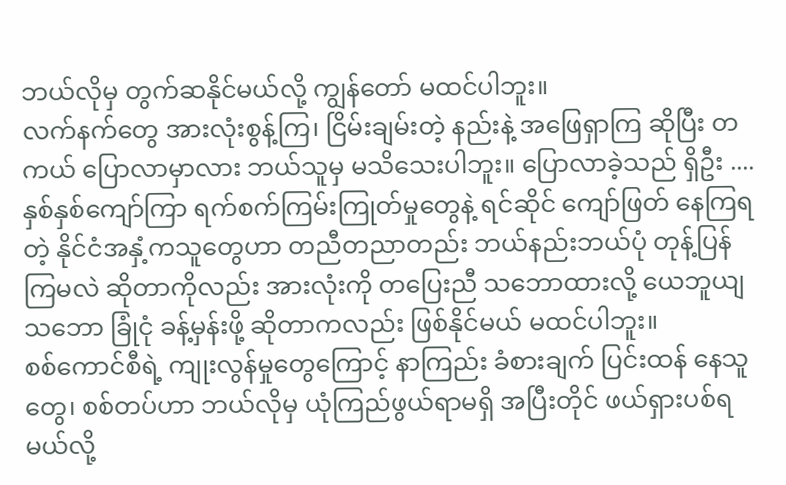ဘယ်လိုမှ တွက်ဆနိုင်မယ်လို့ ကျွန်တော် မထင်ပါဘူး။
လက်နက်တွေ အားလုံးစွန့်ကြ၊ ငြိမ်းချမ်းတဲ့ နည်းနဲ့ အဖြေရှာကြ ဆိုပြီး တကယ် ပြောလာမှာလား ဘယ်သူမှ မသိသေးပါဘူး။ ပြောလာခဲ့သည် ရှိဦး .... နှစ်နှစ်ကျော်ကြာ ရက်စက်ကြမ်းကြုတ်မှုတွေနဲ့ ရင်ဆိုင် ကျော်ဖြတ် နေကြရတဲ့ နိုင်ငံအနှံ့ကသူတွေဟာ တညီတညာတည်း ဘယ်နည်းဘယ်ပုံ တုန့်ပြန်ကြမလဲ ဆိုတာကိုလည်း အားလုံးကို တပြေးညီ သဘောထားလို့ ယေဘူယျ သဘော ခြုံငုံ ခန့်မှန်းဖို့ ဆိုတာကလည်း ဖြစ်နိုင်မယ် မထင်ပါဘူး။
စစ်ကောင်စီရဲ့ ကျုးလွန်မှုတွေကြောင့် နာကြည်း ခံစားချက် ပြင်းထန် နေသူတွေ၊ စစ်တပ်ဟာ ဘယ်လိုမှ ယုံကြည်ဖွယ်ရာမရှိ အပြီးတိုင် ဖယ်ရှားပစ်ရမယ်လို့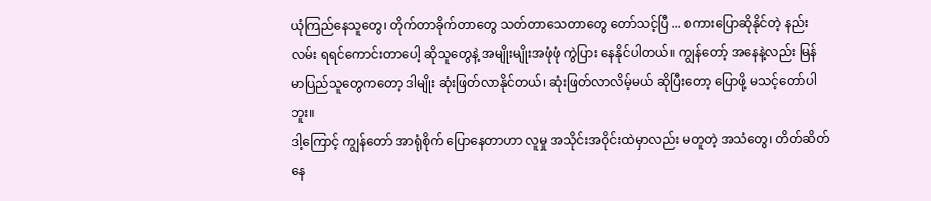ယုံကြည်နေသူတွေ၊ တိုက်တာခိုက်တာတွေ သတ်တာသေတာတွေ တော်သင့်ပြီ ... စကားပြောဆိုနိုင်တဲ့ နည်းလမ်း ရရင်ကောင်းတာပေါ့ ဆိုသူတွေနဲ့ အမျိုးမျိုးအဖုံဖုံ ကွဲပြား နေနိုင်ပါတယ်။ ကျွန်တော့် အနေနဲ့လည်း မြန်မာပြည်သူတွေကတော့ ဒါမျိုး ဆုံးဖြတ်လာနိုင်တယ်၊ ဆုံးဖြတ်လာလိမ့်မယ် ဆိုပြီးတော့ ပြောဖို့ မသင့်တော်ပါဘူး။
ဒါ့ကြောင့် ကျွန်တော် အာရုံစိုက် ပြောနေတာဟာ လူမှု အသိုင်းအဝိုင်းထဲမှာလည်း မတူတဲ့ အသံတွေ၊ တိတ်ဆိတ် နေ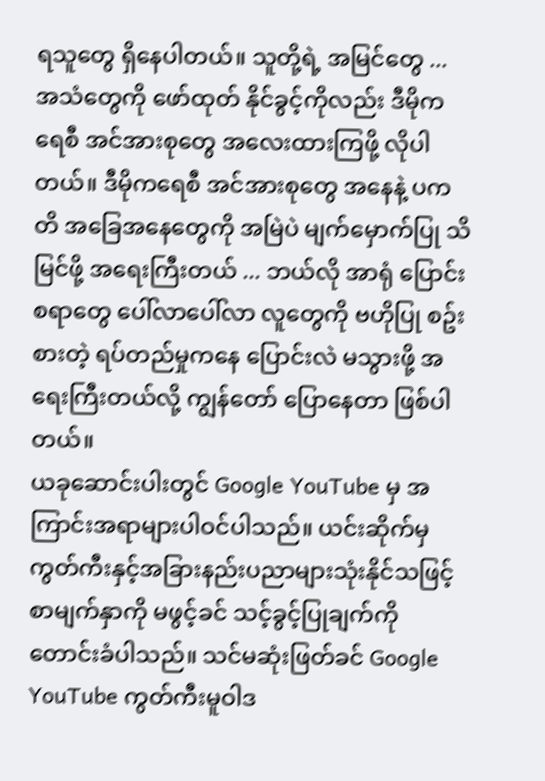ရသူတွေ ရှိနေပါတယ်။ သူတို့ရဲ့ အမြင်တွေ ... အသံတွေကို ဖော်ထုတ် နိုင်ခွင့်ကိုလည်း ဒီမိုကရေစီ အင်အားစုတွေ အလေးထားကြဖို့ လိုပါတယ်။ ဒီမိုကရေစီ အင်အားစုတွေ အနေနဲ့ ပကတိ အခြေအနေတွေကို အမြဲပဲ မျက်မှောက်ပြု သိမြင်ဖို့ အရေးကြီးတယ် ... ဘယ်လို အာရုံ ပြောင်း စရာတွေ ပေါ်လာပေါ်လာ လူတွေကို ဗဟိုပြု စဥ်းစားတဲ့ ရပ်တည်မှုကနေ ပြောင်းလဲ မသွားဖို့ အရေးကြီးတယ်လို့ ကျွန်တော် ပြောနေတာ ဖြစ်ပါတယ်။
ယခုဆောင်းပါးတွင် Google YouTube မှ အကြာင်းအရာများပါဝင်ပါသည်။ ယင်းဆိုက်မှ ကွတ်ကီးနှင့်အခြားနည်းပညာများသုံးနိုင်သဖြင့် စာမျက်နှာကို မဖွင့်ခင် သင့်ခွင့်ပြုချက်ကိုတောင်းခံပါသည်။ သင်မဆုံးဖြတ်ခင် Google YouTube ကွတ်ကီးမူဝါဒ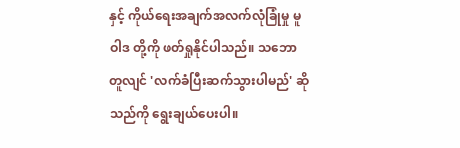နှင့် ကိုယ်ရေးအချက်အလက်လုံခြုံမှု မူဝါဒ တို့ကို ဖတ်ရှုနိုင်ပါသည်။ သဘောတူလျင် 'လက်ခံပြီးဆက်သွားပါမည်' ဆိုသည်ကို ရွေးချယ်ပေးပါ။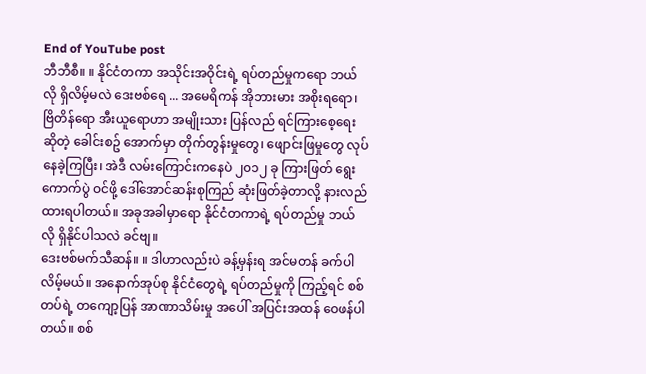End of YouTube post
ဘီဘီစီ။ ။ နိုင်ငံတကာ အသိုင်းအဝိုင်းရဲ့ ရပ်တည်မှုကရော ဘယ်လို ရှိလိမ့်မလဲ ဒေးဗစ်ရေ ... အမေရိကန် အိုဘားမား အစိုးရရော၊ ဗြိတိန်ရော အီးယူရောဟာ အမျိုးသား ပြန်လည် ရင်ကြားစေ့ရေး ဆိုတဲ့ ခေါင်းစဥ် အောက်မှာ တိုက်တွန်းမှုတွေ၊ ဖျောင်းဖြမှုတွေ လုပ်နေခဲ့ကြပြီး၊ အဲဒီ လမ်းကြောင်းကနေပဲ ၂၀၁၂ ခု ကြားဖြတ် ရွေးကောက်ပွဲ ဝင်ဖို့ ဒေါ်အောင်ဆန်းစုကြည် ဆုံးဖြတ်ခဲ့တာလို့ နားလည်ထားရပါတယ်။ အခုအခါမှာရော နိုင်ငံတကာရဲ့ ရပ်တည်မှု ဘယ်လို ရှိနိုင်ပါသလဲ ခင်ဗျ။
ဒေးဗစ်မက်သီဆန်။ ။ ဒါဟာလည်းပဲ ခန့်မှန်းရ အင်မတန် ခက်ပါလိမ့်မယ်။ အနောက်အုပ်စု နိုင်ငံတွေရဲ့ ရပ်တည်မှုကို ကြည့်ရင် စစ်တပ်ရဲ့ တကျော့ပြန် အာဏာသိမ်းမှု အပေါ် အပြင်းအထန် ဝေဖန်ပါတယ်။ စစ်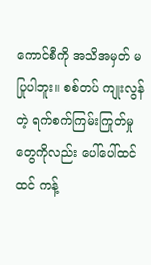ကောင်စီကို အသိအမှတ် မပြုပါဘူး။ စစ်တပ် ကျုးလွန်တဲ့ ရက်စက်ကြမ်းကြုတ်မှုတွေကိုလည်း ပေါ်ပေါ်ထင်ထင် ကန့်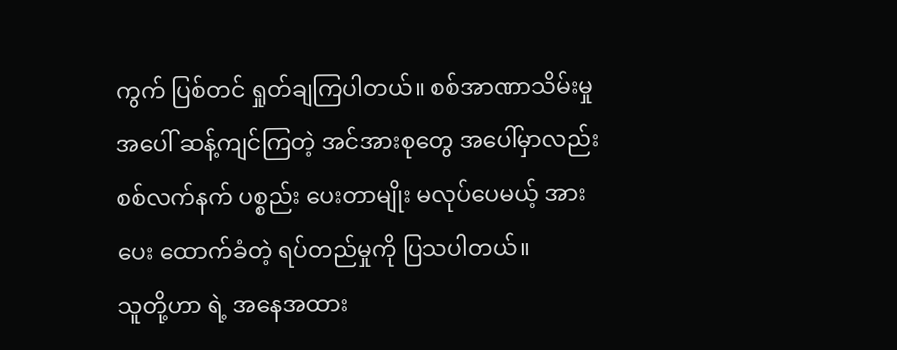ကွက် ပြစ်တင် ရှုတ်ချကြပါတယ်။ စစ်အာဏာသိမ်းမှု အပေါ် ဆန့်ကျင်ကြတဲ့ အင်အားစုတွေ အပေါ်မှာလည်း စစ်လက်နက် ပစ္စည်း ပေးတာမျိုး မလုပ်ပေမယ့် အားပေး ထောက်ခံတဲ့ ရပ်တည်မှုကို ပြသပါတယ်။
သူတို့ဟာ ရဲ့ အနေအထား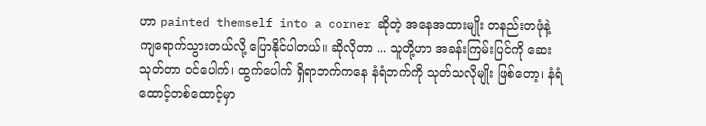ဟာ painted themself into a corner ဆိုတဲ့ အနေအထားမျိုး တနည်းတဖုံနဲ့ ကျရောက်သွားတယ်လို့ ပြောနိုင်ပါတယ်။ ဆိုလိုတာ ... သူတို့ဟာ အခန်းကြမ်းပြင်ကို ဆေးသုတ်တာ ဝင်ပေါက်၊ ထွက်ပေါက် ရှိရာဘက်ကနေ နံရံဘက်ကို သုတ်သလိုမျိုး ဖြစ်တော့၊ နံရံ ထောင့်တစ်ထောင့်မှာ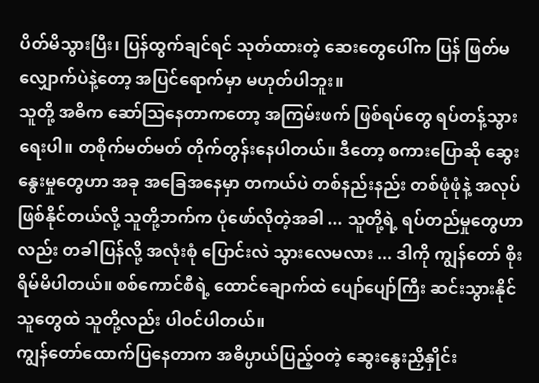ပိတ်မိသွားပြီး၊ ပြန်ထွက်ချင်ရင် သုတ်ထားတဲ့ ဆေးတွေပေါ်က ပြန် ဖြတ်မလျှောက်ပဲနဲ့တော့ အပြင်ရောက်မှာ မဟုတ်ပါဘူး။
သူတို့ အဓိက ဆော်ဩနေတာကတော့ အကြမ်းဖက် ဖြစ်ရပ်တွေ ရပ်တန့်သွားရေးပါ။ တစိုက်မတ်မတ် တိုက်တွန်းနေပါတယ်။ ဒီတော့ စကားပြောဆို ဆွေးနွေးမှုတွေဟာ အခု အခြေအနေမှာ တကယ်ပဲ တစ်နည်းနည်း တစ်ဖုံဖုံနဲ့ အလုပ် ဖြစ်နိုင်တယ်လို့ သူတို့ဘက်က ပုံဖော်လိုတဲ့အခါ ... သူတို့ရဲ့ ရပ်တည်မှုတွေဟာလည်း တခါပြန်လို့ အလုံးစုံ ပြောင်းလဲ သွားလေမလား ... ဒါကို ကျွန်တော် စိုးရိမ်မိပါတယ်။ စစ်ကောင်စီရဲ့ ထောင်ချောက်ထဲ ပျော်ပျော်ကြီး ဆင်းသွားနိုင်သူတွေထဲ သူတို့လည်း ပါဝင်ပါတယ်။
ကျွန်တော်ထောက်ပြနေတာက အဓိပ္ပာယ်ပြည့်ဝတဲ့ ဆွေးနွေးညှိနှိုင်း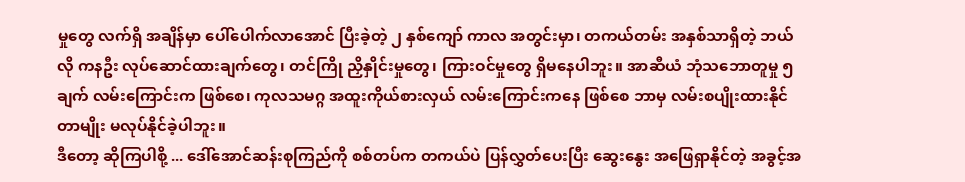မှုတွေ လက်ရှိ အချိန်မှာ ပေါ်ပေါက်လာအောင် ပြီးခဲ့တဲ့ ၂ နှစ်ကျော် ကာလ အတွင်းမှာ၊ တကယ်တမ်း အနှစ်သာရှိတဲ့ ဘယ်လို ကနဦး လုပ်ဆောင်ထားချက်တွေ၊ တင်ကြို ညှိနှိုင်းမှုတွေ၊ ကြားဝင်မှုတွေ ရှိမနေပါဘူး။ အာဆီယံ ဘုံသဘောတူမှု ၅ ချက် လမ်းကြောင်းက ဖြစ်စေ၊ ကုလသမဂ္ဂ အထူးကိုယ်စားလှယ် လမ်းကြောင်းကနေ ဖြစ်စေ ဘာမှ လမ်းစပျိုးထားနိုင်တာမျိုး မလုပ်နိုင်ခဲ့ပါဘူး။
ဒီတော့ ဆိုကြပါစို့ ... ဒေါ်အောင်ဆန်းစုကြည်ကို စစ်တပ်က တကယ်ပဲ ပြန်လွှတ်ပေးပြီး ဆွေးနွေး အဖြေရှာနိုင်တဲ့ အခွင့်အ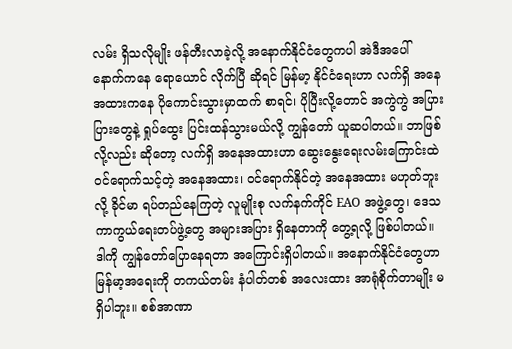လမ်း ရှိသလိုမျိုး ဖန်တီးလာခဲ့လို့ အနောက်နိုင်ငံတွေကပါ အဲဒီအပေါ် နောက်ကနေ ရောယောင် လိုက်ပြီ ဆိုရင် မြန်မာ့ နိုင်ငံရေးဟာ လက်ရှိ အနေအထားကနေ ပိုကောင်းသွားမှာထက် စာရင်၊ ပိုပြီးလို့တောင် အကွဲကွဲ အပြားပြားတွေနဲ့ ရှုပ်ထွေး ပြင်းထန်သွားမယ်လို့ ကျွန်တော် ယူဆပါတယ်။ ဘာဖြစ်လို့လည်း ဆိုတော့ လက်ရှိ အနေအထားဟာ ဆွေးနွေးရေးလမ်းကြောင်းထဲ ဝင်ရောက်သင့်တဲ့ အနေအထား၊ ဝင်ရောက်နိုင်တဲ့ အနေအထား မဟုတ်ဘူးလို့ ခိုင်မာ ရပ်တည်နေကြတဲ့ လူမျိုးစု လက်နက်ကိုင် EAO အဖွဲ့တွေ၊ ဒေသ ကာကွယ်ရေးတပ်ဖွဲ့တွေ အများအပြား ရှိနေတာကို တွေ့ရလို့ ဖြစ်ပါတယ်။
ဒါကို ကျွန်တော်ပြောနေရတာ အကြောင်းရှိပါတယ်။ အနောက်နိုင်ငံတွေဟာ မြန်မာ့အရေးကို တကယ်တမ်း နံပါတ်တစ် အလေးထား အာရုံစိုက်တာမျိုး မရှိပါဘူး။ စစ်အာဏာ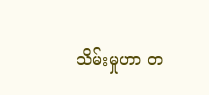သိမ်းမှုဟာ တ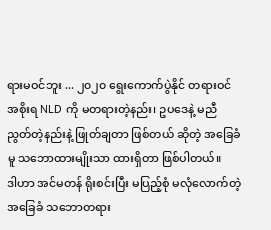ရားမဝင်ဘူး ... ၂၀၂၀ ရွေးကောက်ပွဲနိုင် တရားဝင် အစိုးရ NLD ကို မတရားတဲ့နည်း၊ ဥပဒေနဲ့ မညီညွတ်တဲ့နည်းနဲ့ ဖြုတ်ချတာ ဖြစ်တယ် ဆိုတဲ့ အခြေခံမူ သဘောထားမျိုးသာ ထားရှိတာ ဖြစ်ပါတယ်။
ဒါဟာ အင်မတန် ရိုးစင်းပြီး မပြည့်စုံ မလုံလောက်တဲ့ အခြေခံ သဘောတရား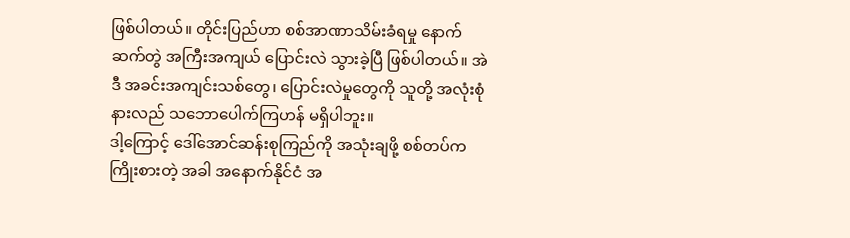ဖြစ်ပါတယ်။ တိုင်းပြည်ဟာ စစ်အာဏာသိမ်းခံရမှု နောက်ဆက်တွဲ အကြီးအကျယ် ပြောင်းလဲ သွားခဲ့ပြီ ဖြစ်ပါတယ်။ အဲဒီ အခင်းအကျင်းသစ်တွေ၊ ပြောင်းလဲမှုတွေကို သူတို့ အလုံးစုံ နားလည် သဘောပေါက်ကြဟန် မရှိပါဘူး။
ဒါ့ကြောင့် ဒေါ်အောင်ဆန်းစုကြည်ကို အသုံးချဖို့ စစ်တပ်က ကြိုးစားတဲ့ အခါ အနောက်နိုင်ငံ အ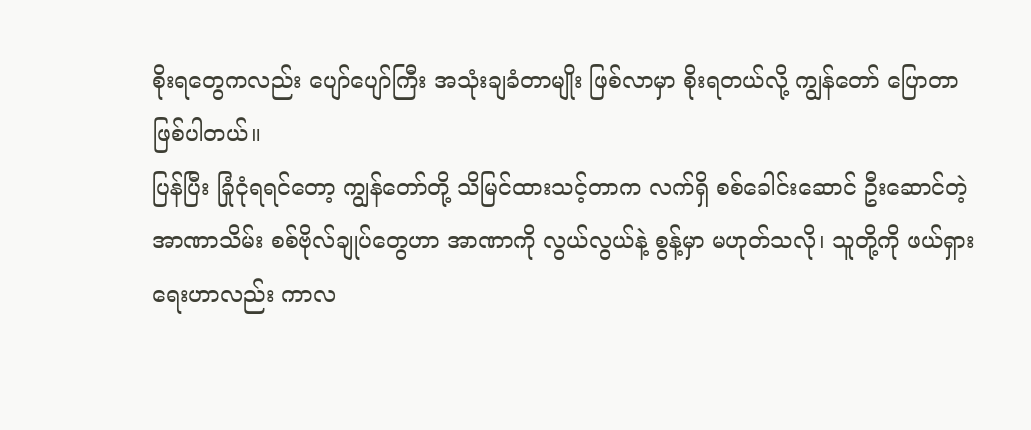စိုးရတွေကလည်း ပျော်ပျော်ကြီး အသုံးချခံတာမျိုး ဖြစ်လာမှာ စိုးရတယ်လို့ ကျွန်တော် ပြောတာ ဖြစ်ပါတယ်။
ပြန်ပြီး ခြုံငုံရရင်တော့ ကျွန်တော်တို့ သိမြင်ထားသင့်တာက လက်ရှိ စစ်ခေါင်းဆောင် ဦးဆောင်တဲ့ အာဏာသိမ်း စစ်ဗိုလ်ချုပ်တွေဟာ အာဏာကို လွယ်လွယ်နဲ့ စွန့်မှာ မဟုတ်သလို၊ သူတို့ကို ဖယ်ရှားရေးဟာလည်း ကာလ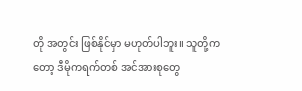တို အတွင်း ဖြစ်နိုင်မှာ မဟုတ်ပါဘူး။ သူတို့ကတော့ ဒီမိုကရက်တစ် အင်အားစုတွေ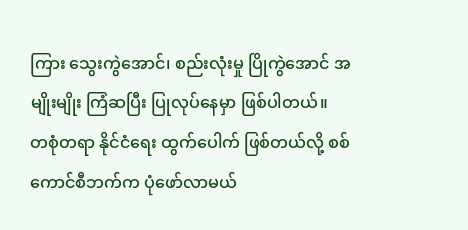ကြား သွေးကွဲအောင်၊ စည်းလုံးမှု ပြိုကွဲအောင် အမျိုးမျိုး ကြံဆပြီး ပြုလုပ်နေမှာ ဖြစ်ပါတယ်။
တစုံတရာ နိုင်ငံရေး ထွက်ပေါက် ဖြစ်တယ်လို့ စစ်ကောင်စီဘက်က ပုံဖော်လာမယ်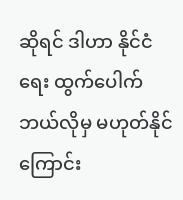ဆိုရင် ဒါဟာ နိုင်ငံရေး ထွက်ပေါက် ဘယ်လိုမှ မဟုတ်နိုင်ကြောင်း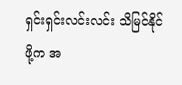ရှင်းရှင်းလင်းလင်း သိမြင်နိုင်ဖို့က အ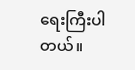ရေးကြီးပါတယ်။